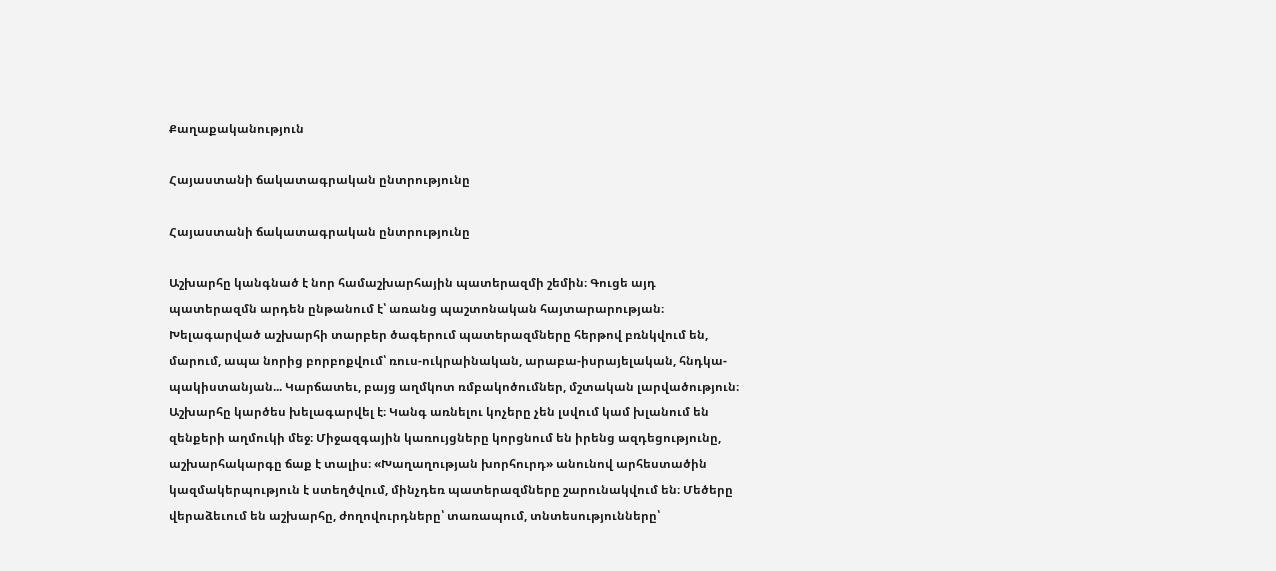Քաղաքականություն

Հայաստանի ճակատագրական ընտրությունը

Հայաստանի ճակատագրական ընտրությունը

Աշխարհը կանգնած է նոր համաշխարհային պատերազմի շեմին։ Գուցե այդ պատերազմն արդեն ընթանում է՝ առանց պաշտոնական հայտարարության։ Խելագարված աշխարհի տարբեր ծագերում պատերազմները հերթով բռնկվում են, մարում, ապա նորից բորբոքվում՝ ռուս-ուկրաինական, արաբա-իսրայելական, հնդկա-պակիստանյան... Կարճատեւ, բայց աղմկոտ ռմբակոծումներ, մշտական լարվածություն։ Աշխարհը կարծես խելագարվել է։ Կանգ առնելու կոչերը չեն լսվում կամ խլանում են զենքերի աղմուկի մեջ։ Միջազգային կառույցները կորցնում են իրենց ազդեցությունը, աշխարհակարգը ճաք է տալիս։ «Խաղաղության խորհուրդ» անունով արհեստածին կազմակերպություն է ստեղծվում, մինչդեռ պատերազմները շարունակվում են։ Մեծերը վերաձեւում են աշխարհը, ժողովուրդները՝ տառապում, տնտեսությունները՝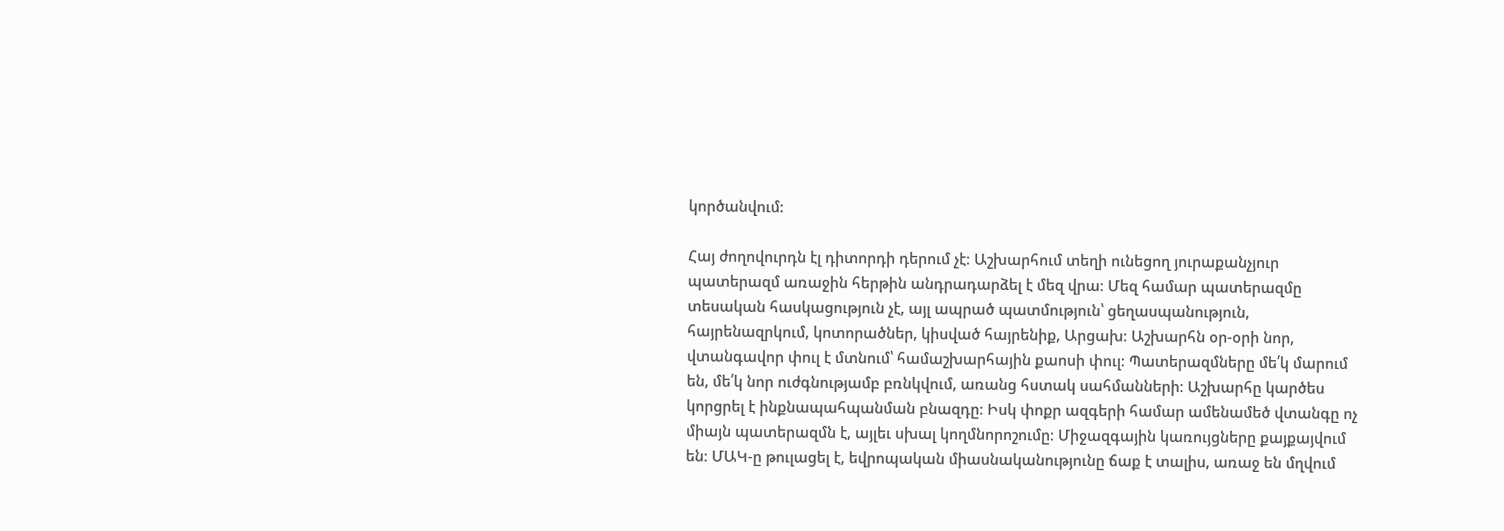կործանվում:

Հայ ժողովուրդն էլ դիտորդի դերում չէ։ Աշխարհում տեղի ունեցող յուրաքանչյուր պատերազմ առաջին հերթին անդրադարձել է մեզ վրա։ Մեզ համար պատերազմը տեսական հասկացություն չէ, այլ ապրած պատմություն՝ ցեղասպանություն, հայրենազրկում, կոտորածներ, կիսված հայրենիք, Արցախ։ Աշխարհն օր-օրի նոր, վտանգավոր փուլ է մտնում՝ համաշխարհային քաոսի փուլ։ Պատերազմները մե՛կ մարում են, մե՛կ նոր ուժգնությամբ բռնկվում, առանց հստակ սահմանների։ Աշխարհը կարծես կորցրել է ինքնապահպանման բնազդը։ Իսկ փոքր ազգերի համար ամենամեծ վտանգը ոչ միայն պատերազմն է, այլեւ սխալ կողմնորոշումը։ Միջազգային կառույցները քայքայվում են։ ՄԱԿ-ը թուլացել է, եվրոպական միասնականությունը ճաք է տալիս, առաջ են մղվում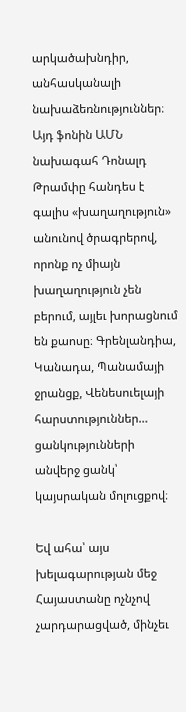արկածախնդիր, անհասկանալի նախաձեռնություններ։ Այդ ֆոնին ԱՄՆ նախագահ Դոնալդ Թրամփը հանդես է գալիս «խաղաղություն» անունով ծրագրերով, որոնք ոչ միայն խաղաղություն չեն բերում, այլեւ խորացնում են քաոսը։ Գրենլանդիա, Կանադա, Պանամայի ջրանցք, Վենեսուելայի հարստություններ… ցանկությունների անվերջ ցանկ՝ կայսրական մոլուցքով։

Եվ ահա՝ այս խելագարության մեջ Հայաստանը ոչնչով չարդարացված, մինչեւ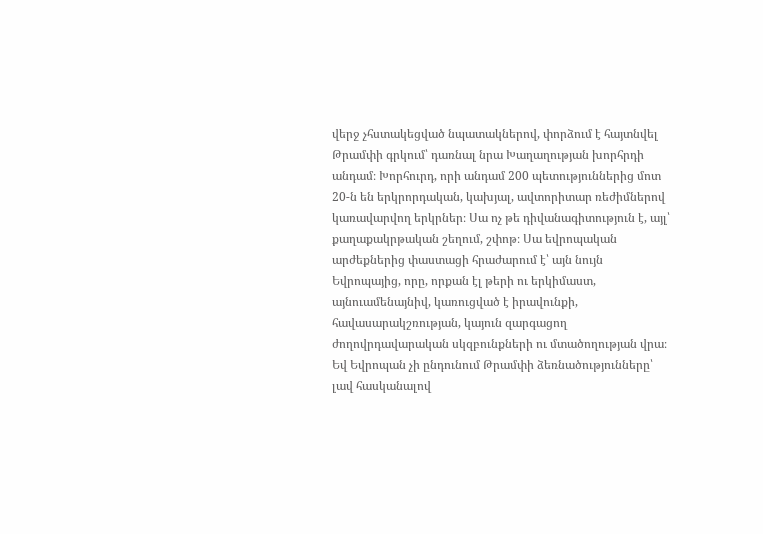վերջ չհստակեցված նպատակներով, փորձում է հայտնվել Թրամփի գրկում՝ դառնալ նրա Խաղաղության խորհրդի անդամ։ Խորհուրդ, որի անդամ 200 պետություններից մոտ 20-ն են երկրորդական, կախյալ, ավտորիտար ռեժիմներով կառավարվող երկրներ։ Սա ոչ թե դիվանագիտություն է, այլ՝ քաղաքակրթական շեղում, շփոթ։ Սա եվրոպական արժեքներից փաստացի հրաժարում է՝ այն նույն Եվրոպայից, որը, որքան էլ թերի ու երկիմաստ, այնուամենայնիվ, կառուցված է իրավունքի, հավասարակշռության, կայուն զարգացող ժողովրդավարական սկզբունքների ու մտածողության վրա։ Եվ Եվրոպան չի ընդունում Թրամփի ձեռնածությունները՝ լավ հասկանալով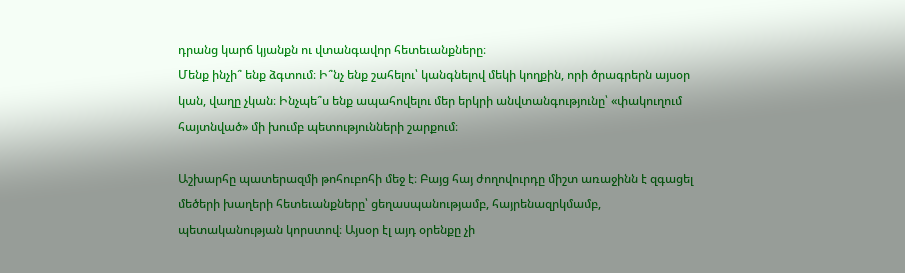դրանց կարճ կյանքն ու վտանգավոր հետեւանքները։
Մենք ինչի՞ ենք ձգտում։ Ի՞նչ ենք շահելու՝ կանգնելով մեկի կողքին, որի ծրագրերն այսօր կան, վաղը չկան։ Ինչպե՞ս ենք ապահովելու մեր երկրի անվտանգությունը՝ «փակուղում հայտնված» մի խումբ պետությունների շարքում։

Աշխարհը պատերազմի թոհուբոհի մեջ է։ Բայց հայ ժողովուրդը միշտ առաջինն է զգացել մեծերի խաղերի հետեւանքները՝ ցեղասպանությամբ, հայրենազրկմամբ, պետականության կորստով։ Այսօր էլ այդ օրենքը չի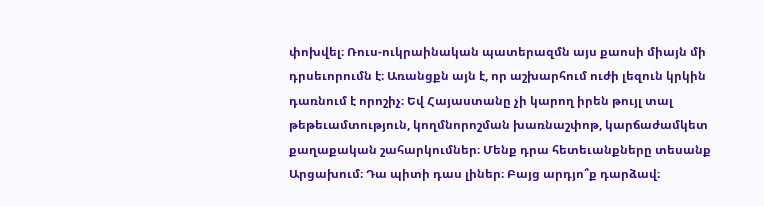փոխվել։ Ռուս-ուկրաինական պատերազմն այս քաոսի միայն մի դրսեւորումն է։ Առանցքն այն է, որ աշխարհում ուժի լեզուն կրկին դառնում է որոշիչ։ Եվ Հայաստանը չի կարող իրեն թույլ տալ թեթեւամտություն, կողմնորոշման խառնաշփոթ, կարճաժամկետ քաղաքական շահարկումներ։ Մենք դրա հետեւանքները տեսանք Արցախում։ Դա պիտի դաս լիներ։ Բայց արդյո՞ք դարձավ։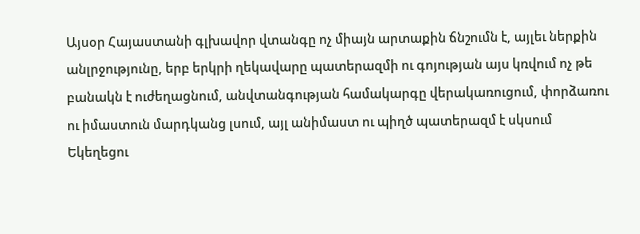Այսօր Հայաստանի գլխավոր վտանգը ոչ միայն արտաքին ճնշումն է, այլեւ ներքին անլրջությունը, երբ երկրի ղեկավարը պատերազմի ու գոյության այս կռվում ոչ թե բանակն է ուժեղացնում, անվտանգության համակարգը վերակառուցում, փորձառու ու իմաստուն մարդկանց լսում, այլ անիմաստ ու պիղծ պատերազմ է սկսում Եկեղեցու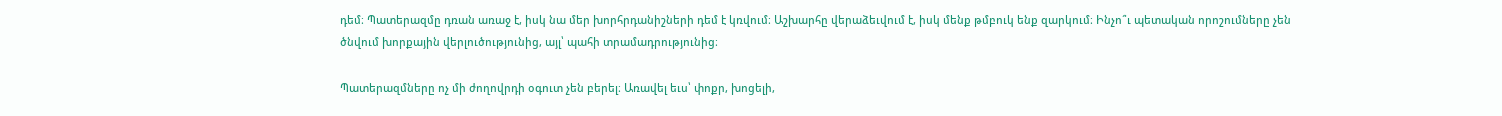դեմ։ Պատերազմը դռան առաջ է, իսկ նա մեր խորհրդանիշների դեմ է կռվում։ Աշխարհը վերաձեւվում է, իսկ մենք թմբուկ ենք զարկում։ Ինչո՞ւ պետական որոշումները չեն ծնվում խորքային վերլուծությունից, այլ՝ պահի տրամադրությունից։

Պատերազմները ոչ մի ժողովրդի օգուտ չեն բերել։ Առավել եւս՝ փոքր, խոցելի,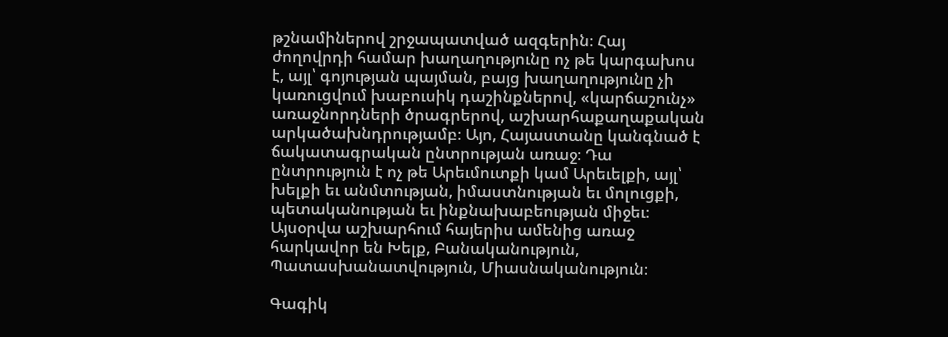թշնամիներով շրջապատված ազգերին։ Հայ ժողովրդի համար խաղաղությունը ոչ թե կարգախոս է, այլ՝ գոյության պայման, բայց խաղաղությունը չի կառուցվում խաբուսիկ դաշինքներով, «կարճաշունչ» առաջնորդների ծրագրերով, աշխարհաքաղաքական արկածախնդրությամբ։ Այո, Հայաստանը կանգնած է ճակատագրական ընտրության առաջ։ Դա ընտրություն է ոչ թե Արեւմուտքի կամ Արեւելքի, այլ՝ խելքի եւ անմտության, իմաստնության եւ մոլուցքի, պետականության եւ ինքնախաբեության միջեւ։ Այսօրվա աշխարհում հայերիս ամենից առաջ հարկավոր են Խելք, Բանականություն, Պատասխանատվություն, Միասնականություն։

Գագիկ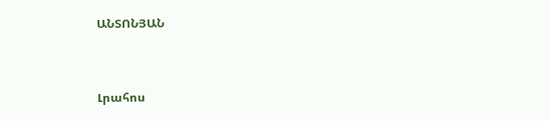ԱՆՏՈՆՅԱՆ


Լրահոս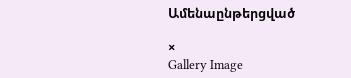Ամենաընթերցված

×
Gallery Image